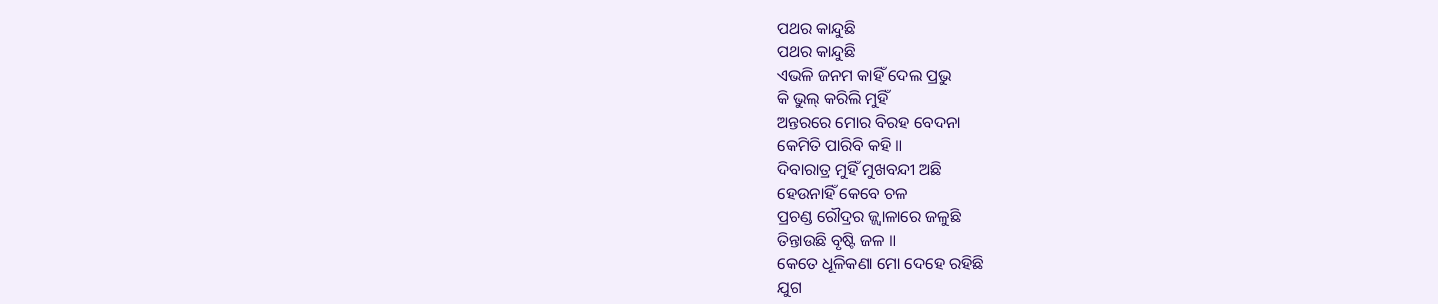ପଥର କାନ୍ଦୁଛି
ପଥର କାନ୍ଦୁଛି
ଏଭଳି ଜନମ କାହିଁ ଦେଲ ପ୍ରଭୁ
କି ଭୁଲ୍ କରିଲି ମୁହିଁ
ଅନ୍ତରରେ ମୋର ବିରହ ବେଦନା
କେମିତି ପାରିବି କହି ॥
ଦିବାରାତ୍ର ମୁହିଁ ମୁଖବନ୍ଦୀ ଅଛି
ହେଉନାହିଁ କେବେ ଚଳ
ପ୍ରଚଣ୍ଡ ରୌଦ୍ରର ଜ୍ଜ୍ବାଳାରେ ଜଳୁଛି
ତିନ୍ତାଉଛି ବୃଷ୍ଟି ଜଳ ॥
କେତେ ଧୂଳିକଣା ମୋ ଦେହେ ରହିଛି
ଯୁଗ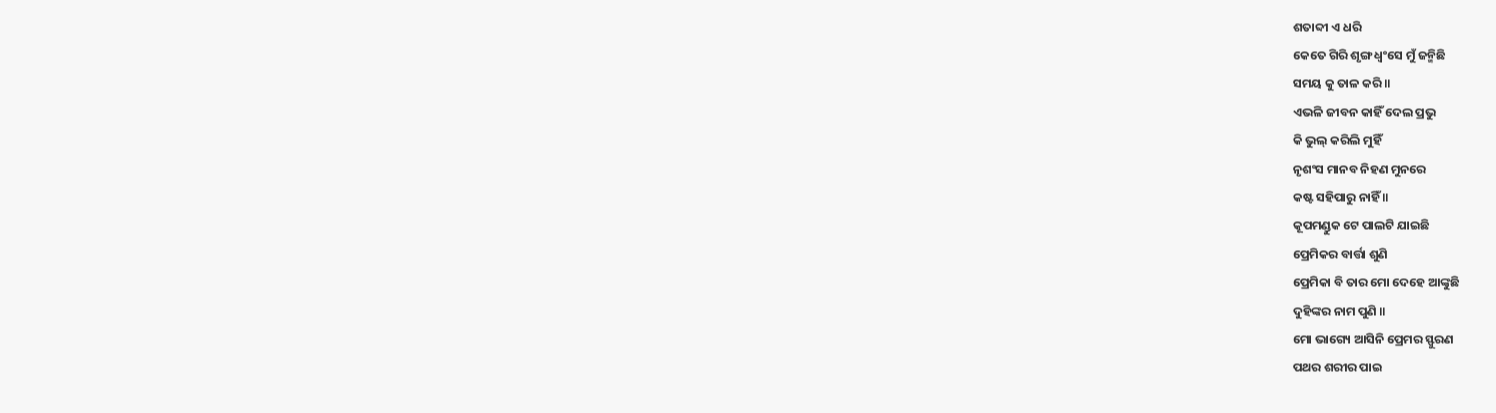ଶତାବ୍ଦୀ ଏ ଧରି
କେତେ ଗିରି ଶୃଙ୍ଗ ଧ୍ଵଂସେ ମୁଁ ଜନ୍ମିଛି
ସମୟ କୁ ତାଳ କରି ॥
ଏଭଳି ଜୀବନ କାହିଁ ଦେଲ ପ୍ରଭୁ
କି ଭୁଲ୍ କରିଲି ମୁହିଁ
ନୃଶଂସ ମାନବ ନିହଣ ମୁନରେ
କଷ୍ଟ ସହିପାରୁ ନାହିଁ ॥
କୂପମଣ୍ଡୁକ ଟେ ପାଲଟି ଯାଇଛି
ପ୍ରେମିକର ବାର୍ତ୍ତା ଶୁଣି
ପ୍ରେମିକା ବି ତାର ମୋ ଦେହେ ଆଙ୍କୁଛି
ଦୁହିଙ୍କର ନାମ ପୁଣି ॥
ମୋ ଭାଗ୍ୟେ ଆସିନି ପ୍ରେମର ସ୍ଫୁରଣ
ପଥର ଶରୀର ପାଇ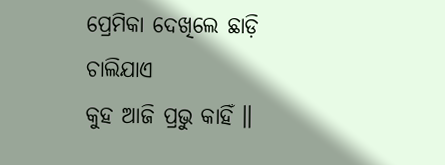ପ୍ରେମିକା ଦେଖିଲେ ଛାଡ଼ି ଚାଲିଯାଏ
କୁହ ଆଜି ପ୍ରଭୁ କାହିଁ ॥